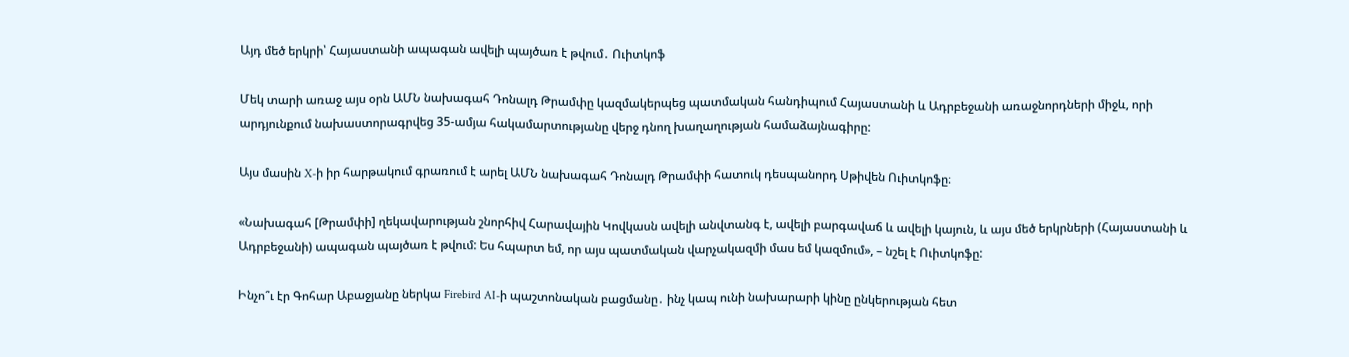Այդ մեծ երկրի՝ Հայաստանի ապագան ավելի պայծառ է թվում․ Ուիտկոֆ

Մեկ տարի առաջ այս օրն ԱՄՆ նախագահ Դոնալդ Թրամփը կազմակերպեց պատմական հանդիպում Հայաստանի և Ադրբեջանի առաջնորդների միջև, որի արդյունքում նախաստորագրվեց 35-ամյա հակամարտությանը վերջ դնող խաղաղության համաձայնագիրը:

Այս մասին X-ի իր հարթակում գրառում է արել ԱՄՆ նախագահ Դոնալդ Թրամփի հատուկ դեսպանորդ Սթիվեն Ուիտկոֆը։

«Նախագահ [Թրամփի] ղեկավարության շնորհիվ Հարավային Կովկասն ավելի անվտանգ է, ավելի բարգավաճ և ավելի կայուն, և այս մեծ երկրների (Հայաստանի և Ադրբեջանի) ապագան պայծառ է թվում: Ես հպարտ եմ, որ այս պատմական վարչակազմի մաս եմ կազմում», – նշել է Ուիտկոֆը:

Ինչո՞ւ էր Գոհար Աբաջյանը ներկա Firebird AI-ի պաշտոնական բացմանը․ ինչ կապ ունի նախարարի կինը ընկերության հետ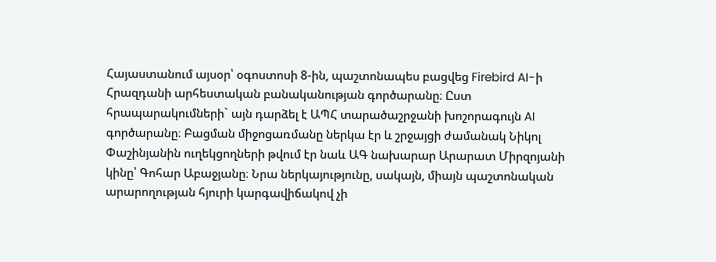Հայաստանում այսօր՝ օգոստոսի 8-ին, պաշտոնապես բացվեց Firebird AI-ի Հրազդանի արհեստական բանականության գործարանը։ Ըստ հրապարակումների` այն դարձել է ԱՊՀ տարածաշրջանի խոշորագույն AI գործարանը։ Բացման միջոցառմանը ներկա էր և շրջայցի ժամանակ Նիկոլ Փաշինյանին ուղեկցողների թվում էր նաև ԱԳ նախարար Արարատ Միրզոյանի կինը՝ Գոհար Աբաջյանը։ Նրա ներկայությունը, սակայն, միայն պաշտոնական արարողության հյուրի կարգավիճակով չի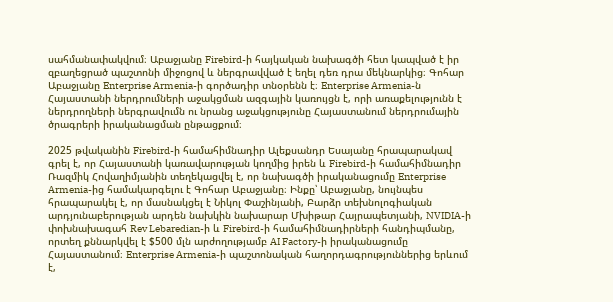սահմանափակվում։ Աբաջյանը Firebird-ի հայկական նախագծի հետ կապված է իր զբաղեցրած պաշտոնի միջոցով և ներգրավված է եղել դեռ դրա մեկնարկից։ Գոհար Աբաջյանը Enterprise Armenia-ի գործադիր տնօրենն է։ Enterprise Armenia-ն Հայաստանի ներդրումների աջակցման ազգային կառույցն է, որի առաքելությունն է ներդրողների ներգրավումն ու նրանց աջակցությունը Հայաստանում ներդրումային ծրագրերի իրականացման ընթացքում։

2025 թվականին Firebird-ի համահիմնադիր Ալեքսանդր Եսայանը հրապարակավ գրել է, որ Հայաստանի կառավարության կողմից իրեն և Firebird-ի համահիմնադիր Ռազմիկ Հովաղիմյանին տեղեկացվել է, որ նախագծի իրականացումը Enterprise Armenia-ից համակարգելու է Գոհար Աբաջյանը։ Ինքը՝ Աբաջյանը, նույնպես հրապարակել է, որ մասնակցել է Նիկոլ Փաշինյանի, Բարձր տեխնոլոգիական արդյունաբերության արդեն նախկին նախարար Մխիթար Հայրապետյանի, NVIDIA-ի փոխնախագահ Rev Lebaredian-ի և Firebird-ի համահիմնադիրների հանդիպմանը, որտեղ քննարկվել է $500 մլն արժողությամբ AI Factory-ի իրականացումը Հայաստանում։ Enterprise Armenia-ի պաշտոնական հաղորդագրություններից երևում է,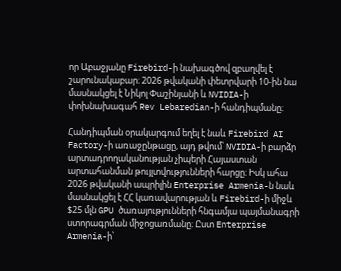որ Աբաջյանը Firebird-ի նախագծով զբաղվել է շարունակաբար։ 2026 թվականի փետրվարի 10-ին նա մասնակցել է Նիկոլ Փաշինյանի և NVIDIA-ի փոխնախագահ Rev Lebaredian-ի հանդիպմանը։

Հանդիպման օրակարգում եղել է նաև Firebird AI Factory-ի առաջընթացը, այդ թվում՝ NVIDIA-ի բարձր արտադրողականության չիպերի Հայաստան արտահանման թույլտվությունների հարցը։ Իսկ ահա 2026 թվականի ապրիլին Enterprise Armenia-ն նաև մասնակցել է ՀՀ կառավարության և Firebird-ի միջև $25 մլն GPU ծառայությունների հնգամյա պայմանագրի ստորագրման միջոցառմանը։ Ըստ Enterprise Armenia-ի՝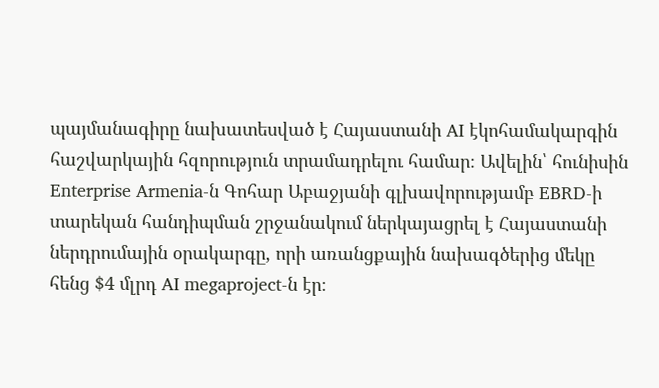պայմանագիրը նախատեսված է Հայաստանի AI էկոհամակարգին հաշվարկային հզորություն տրամադրելու համար։ Ավելին՝ հունիսին Enterprise Armenia-ն Գոհար Աբաջյանի գլխավորությամբ EBRD-ի տարեկան հանդիպման շրջանակում ներկայացրել է Հայաստանի ներդրումային օրակարգը, որի առանցքային նախագծերից մեկը հենց $4 մլրդ AI megaproject-ն էր։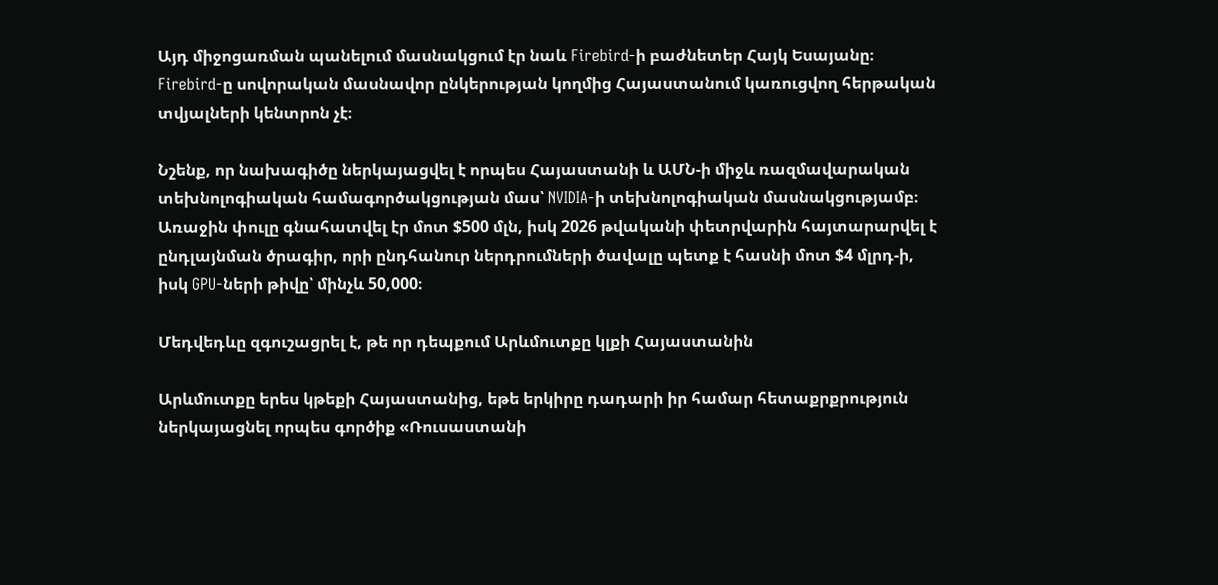Այդ միջոցառման պանելում մասնակցում էր նաև Firebird-ի բաժնետեր Հայկ Եսայանը։ Firebird-ը սովորական մասնավոր ընկերության կողմից Հայաստանում կառուցվող հերթական տվյալների կենտրոն չէ։

Նշենք, որ նախագիծը ներկայացվել է որպես Հայաստանի և ԱՄՆ-ի միջև ռազմավարական տեխնոլոգիական համագործակցության մաս՝ NVIDIA-ի տեխնոլոգիական մասնակցությամբ։ Առաջին փուլը գնահատվել էր մոտ $500 մլն, իսկ 2026 թվականի փետրվարին հայտարարվել է ընդլայնման ծրագիր, որի ընդհանուր ներդրումների ծավալը պետք է հասնի մոտ $4 մլրդ-ի, իսկ GPU-ների թիվը՝ մինչև 50,000։

Մեդվեդևը զգուշացրել է, թե որ դեպքում Արևմուտքը կլքի Հայաստանին

Արևմուտքը երես կթեքի Հայաստանից, եթե երկիրը դադարի իր համար հետաքրքրություն ներկայացնել որպես գործիք «Ռուսաստանի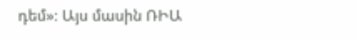դեմ»։ Այս մասին ՌԻԱ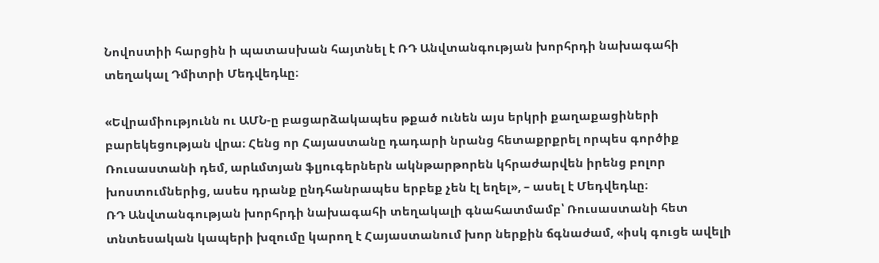Նովոստիի հարցին ի պատասխան հայտնել է ՌԴ Անվտանգության խորհրդի նախագահի տեղակալ Դմիտրի Մեդվեդևը։

«Եվրամիությունն ու ԱՄՆ-ը բացարձակապես թքած ունեն այս երկրի քաղաքացիների բարեկեցության վրա։ Հենց որ Հայաստանը դադարի նրանց հետաքրքրել որպես գործիք Ռուսաստանի դեմ, արևմտյան ֆլյուգերներն ակնթարթորեն կհրաժարվեն իրենց բոլոր խոստումներից, ասես դրանք ընդհանրապես երբեք չեն էլ եղել», – ասել է Մեդվեդևը։
ՌԴ Անվտանգության խորհրդի նախագահի տեղակալի գնահատմամբ՝ Ռուսաստանի հետ տնտեսական կապերի խզումը կարող է Հայաստանում խոր ներքին ճգնաժամ, «իսկ գուցե ավելի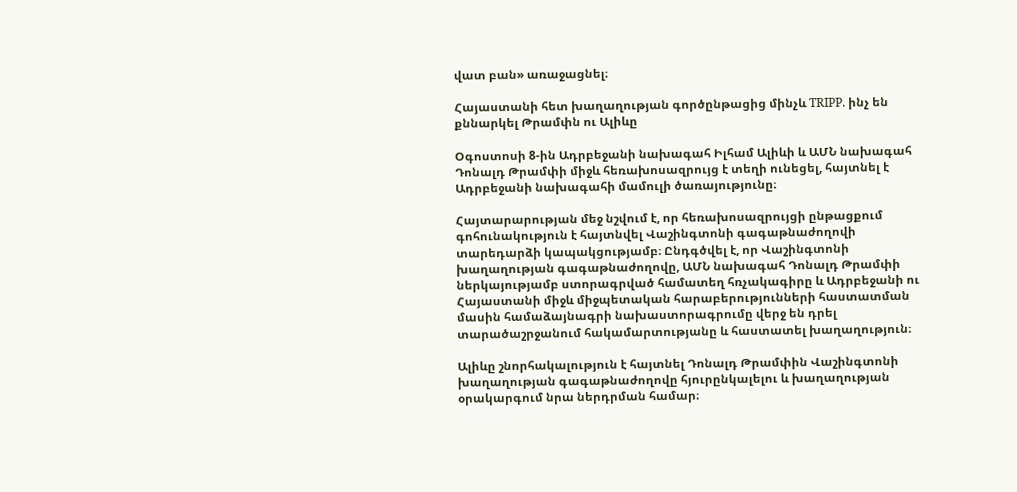վատ բան» առաջացնել։

Հայաստանի հետ խաղաղության գործընթացից մինչև TRIPP. ինչ են քննարկել Թրամփն ու Ալիևը

Օգոստոսի 8-ին Ադրբեջանի նախագահ Իլհամ Ալիևի և ԱՄՆ նախագահ Դոնալդ Թրամփի միջև հեռախոսազրույց է տեղի ունեցել, հայտնել է Ադրբեջանի նախագահի մամուլի ծառայությունը։

Հայտարարության մեջ նշվում է, որ հեռախոսազրույցի ընթացքում գոհունակություն է հայտնվել Վաշինգտոնի գագաթնաժողովի տարեդարձի կապակցությամբ։ Ընդգծվել է, որ Վաշինգտոնի խաղաղության գագաթնաժողովը, ԱՄՆ նախագահ Դոնալդ Թրամփի ներկայությամբ ստորագրված համատեղ հռչակագիրը և Ադրբեջանի ու Հայաստանի միջև միջպետական հարաբերությունների հաստատման մասին համաձայնագրի նախաստորագրումը վերջ են դրել տարածաշրջանում հակամարտությանը և հաստատել խաղաղություն։

Ալիևը շնորհակալություն է հայտնել Դոնալդ Թրամփին Վաշինգտոնի խաղաղության գագաթնաժողովը հյուրընկալելու և խաղաղության օրակարգում նրա ներդրման համար։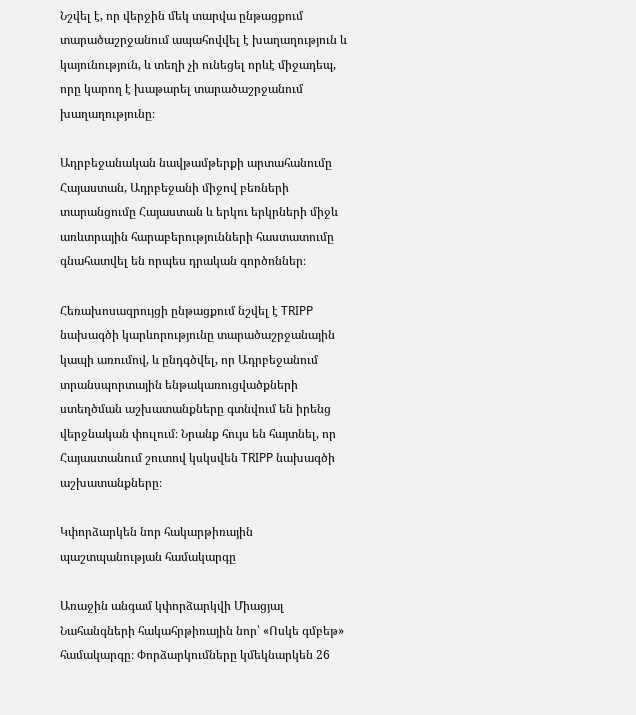Նշվել է, որ վերջին մեկ տարվա ընթացքում տարածաշրջանում ապահովվել է խաղաղություն և կայունություն, և տեղի չի ունեցել որևէ միջադեպ, որը կարող է խաթարել տարածաշրջանում խաղաղությունը։

Ադրբեջանական նավթամթերքի արտահանումը Հայաստան, Ադրբեջանի միջով բեռների տարանցումը Հայաստան և երկու երկրների միջև առևտրային հարաբերությունների հաստատումը գնահատվել են որպես դրական գործոններ։

Հեռախոսազրույցի ընթացքում նշվել է TRIPP նախագծի կարևորությունը տարածաշրջանային կապի առումով, և ընդգծվել, որ Ադրբեջանում տրանսպորտային ենթակառուցվածքների ստեղծման աշխատանքները գտնվում են իրենց վերջնական փուլում։ Նրանք հույս են հայտնել, որ Հայաստանում շուտով կսկսվեն TRIPP նախագծի աշխատանքները։

Կփորձարկեն նոր հակարթիռային պաշտպանության համակարգը

Առաջին անգամ կփորձարկվի Միացյալ Նահանգների հակահրթիռային նոր՝ «Ոսկե գմբեթ» համակարգը։ Փորձարկումները կմեկնարկեն 26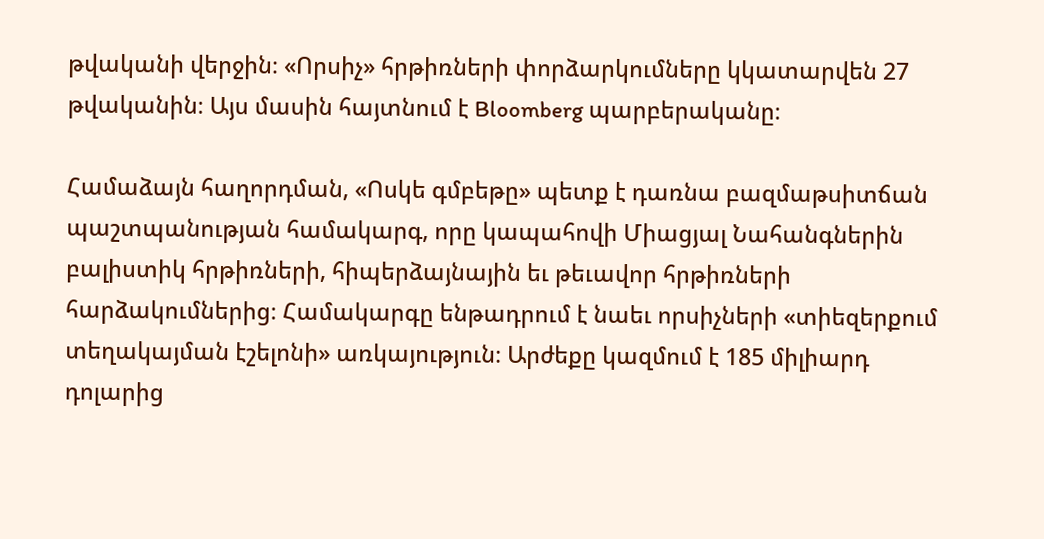թվականի վերջին։ «Որսիչ» հրթիռների փորձարկումները կկատարվեն 27 թվականին։ Այս մասին հայտնում է Bloomberg պարբերականը։

Համաձայն հաղորդման, «Ոսկե գմբեթը» պետք է դառնա բազմաթսիտճան պաշտպանության համակարգ, որը կապահովի Միացյալ Նահանգներին բալիստիկ հրթիռների, հիպերձայնային եւ թեւավոր հրթիռների հարձակումներից։ Համակարգը ենթադրում է նաեւ որսիչների «տիեզերքում տեղակայման էշելոնի» առկայություն։ Արժեքը կազմում է 185 միլիարդ դոլարից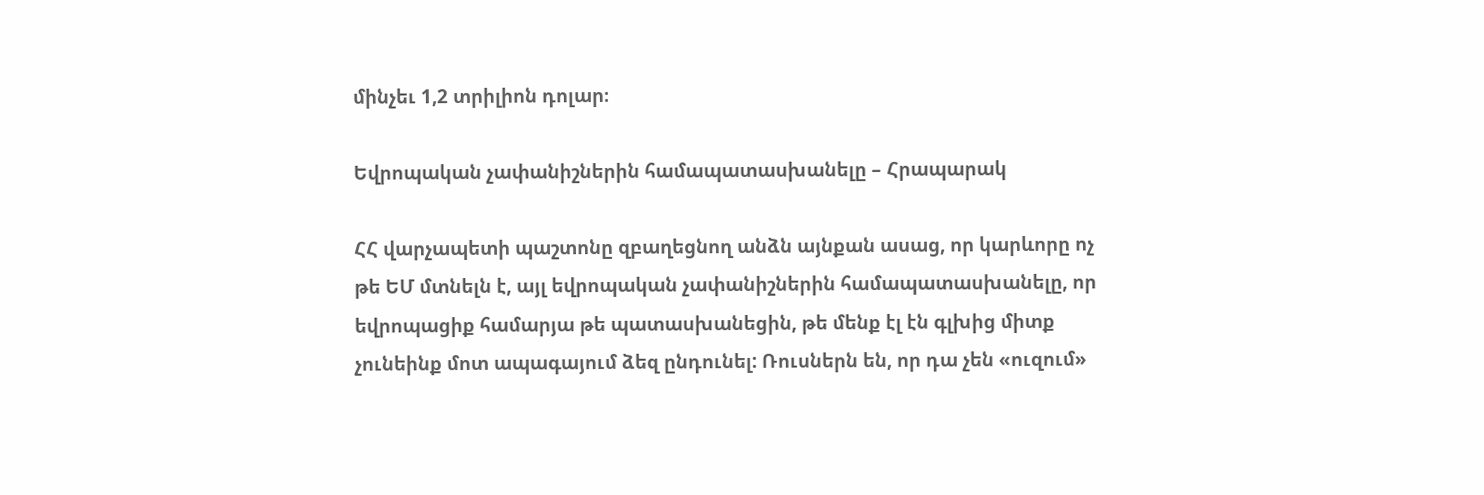մինչեւ 1,2 տրիլիոն դոլար։

Եվրոպական չափանիշներին համապատասխանելը – Հրապարակ

ՀՀ վարչապետի պաշտոնը զբաղեցնող անձն այնքան ասաց, որ կարևորը ոչ թե ԵՄ մտնելն է, այլ եվրոպական չափանիշներին համապատասխանելը, որ եվրոպացիք համարյա թե պատասխանեցին, թե մենք էլ էն գլխից միտք չունեինք մոտ ապագայում ձեզ ընդունել: Ռուսներն են, որ դա չեն «ուզում»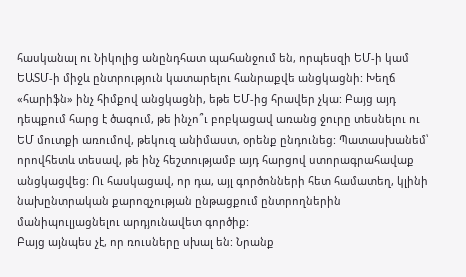հասկանալ ու Նիկոլից անընդհատ պահանջում են, որպեսզի ԵՄ-ի կամ ԵԱՏՄ-ի միջև ընտրություն կատարելու հանրաքվե անցկացնի: Խեղճ «հարիֆն» ինչ հիմքով անցկացնի, եթե ԵՄ-ից հրավեր չկա: Բայց այդ դեպքում հարց է ծագում, թե ինչո՞ւ բոբկացավ առանց ջուրը տեսնելու ու ԵՄ մուտքի առումով, թեկուզ անիմաստ, օրենք ընդունեց: Պատասխանեմ՝ որովհետև տեսավ, թե ինչ հեշտությամբ այդ հարցով ստորագրահավաք անցկացվեց: Ու հասկացավ, որ դա, այլ գործոնների հետ համատեղ, կլինի նախընտրական քարոզչության ընթացքում ընտրողներին մանիպուլյացնելու արդյունավետ գործիք:
Բայց այնպես չէ, որ ռուսները սխալ են: Նրանք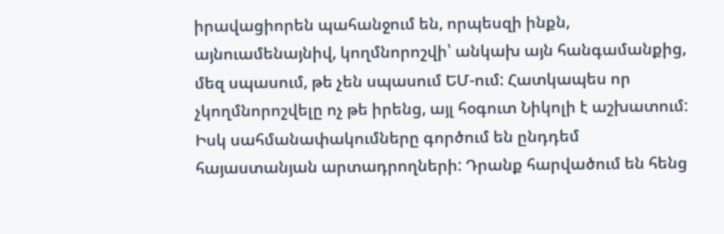իրավացիորեն պահանջում են, որպեսզի ինքն, այնուամենայնիվ, կողմնորոշվի՝ անկախ այն հանգամանքից, մեզ սպասում, թե չեն սպասում ԵՄ-ում: Հատկապես որ չկողմնորոշվելը ոչ թե իրենց, այլ հօգուտ Նիկոլի է աշխատում: Իսկ սահմանափակումները գործում են ընդդեմ հայաստանյան արտադրողների: Դրանք հարվածում են հենց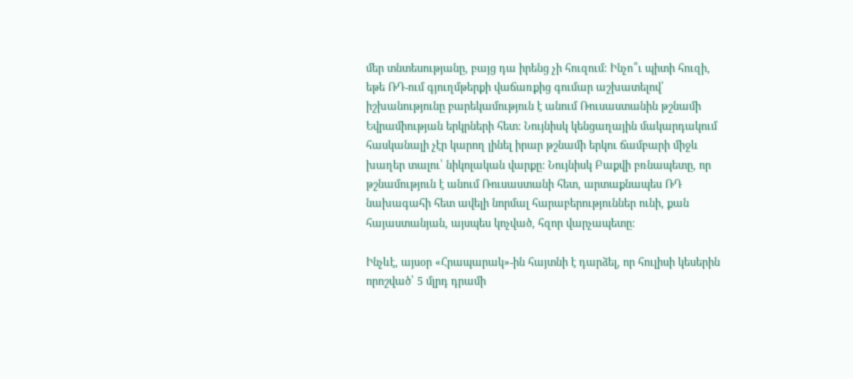մեր տնտեսությանը, բայց դա իրենց չի հուզում: Ինչո՞ւ պիտի հուզի, եթե ՌԴ-ում գյուղմթերքի վաճառքից գումար աշխատելով՝ իշխանությունը բարեկամություն է անում Ռուսաստանին թշնամի Եվրամիության երկրների հետ: Նույնիսկ կենցաղային մակարդակում հասկանալի չէր կարող լինել իրար թշնամի երկու ճամբարի միջև խաղեր տալու՝ նիկոլական վարքը: Նույնիսկ Բաքվի բռնապետը, որ թշնամություն է անում Ռուսաստանի հետ, արտաքնապես ՌԴ նախագահի հետ ավելի նորմալ հարաբերություններ ունի, քան հայաստանյան, այսպես կոչված, հզոր վարչապետը:

Ինչևէ, այսօր «Հրապարակ»-ին հայտնի է դարձել, որ հուլիսի կեսերին որոշված՝ 5 մլրդ դրամի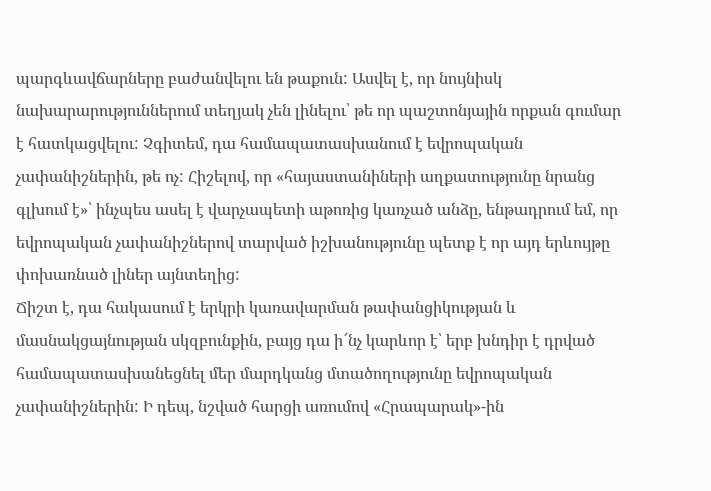պարգևավճարները բաժանվելու են թաքուն: Ասվել է, որ նույնիսկ նախարարություններում տեղյակ չեն լինելու՝ թե որ պաշտոնյային որքան գումար է հատկացվելու: Չգիտեմ, դա համապատասխանում է եվրոպական չափանիշներին, թե ոչ: Հիշելով, որ «հայաստանիների աղքատությունը նրանց գլխում է»՝ ինչպես ասել է վարչապետի աթոռից կառչած անձը, ենթադրում եմ, որ եվրոպական չափանիշներով տարված իշխանությունը պետք է որ այդ երևույթը փոխառնած լիներ այնտեղից:
Ճիշտ է, դա հակասում է երկրի կառավարման թափանցիկության և մասնակցայնության սկզբունքին, բայց դա ի՜նչ կարևոր է՝ երբ խնդիր է դրված համապատասխանեցնել մեր մարդկանց մտածողությունը եվրոպական չափանիշներին: Ի դեպ, նշված հարցի առումով «Հրապարակ»-ին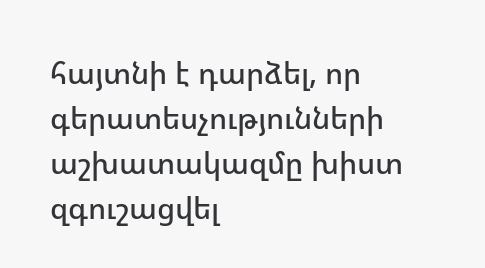հայտնի է դարձել, որ գերատեսչությունների աշխատակազմը խիստ զգուշացվել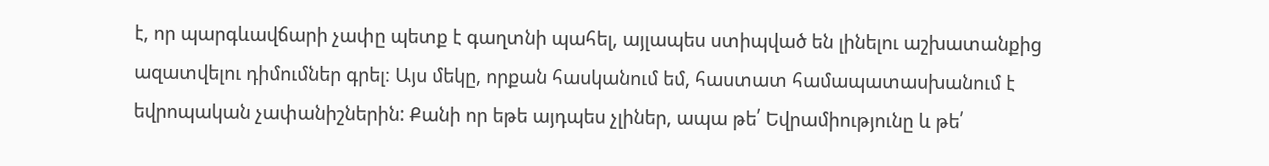է, որ պարգևավճարի չափը պետք է գաղտնի պահել, այլապես ստիպված են լինելու աշխատանքից ազատվելու դիմումներ գրել։ Այս մեկը, որքան հասկանում եմ, հաստատ համապատասխանում է եվրոպական չափանիշներին: Քանի որ եթե այդպես չլիներ, ապա թե՛ Եվրամիությունը և թե՛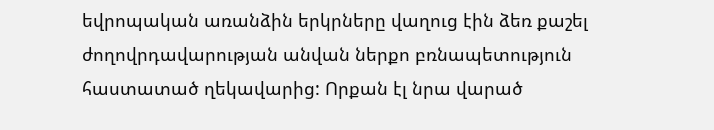եվրոպական առանձին երկրները վաղուց էին ձեռ քաշել ժողովրդավարության անվան ներքո բռնապետություն հաստատած ղեկավարից: Որքան էլ նրա վարած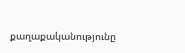քաղաքականությունը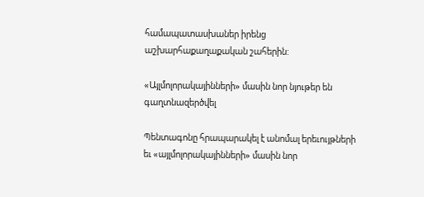համապատասխաներ իրենց աշխարհաքաղաքական շահերին:

«Այլմոլորակայինների» մասին նոր նյութեր են գաղտնազերծվել

Պենտագոնը հրապարակել է անոմալ երեւույթների եւ «այլմոլորակայինների» մասին նոր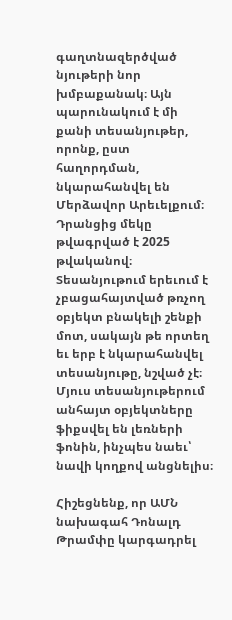գաղտնազերծված նյութերի նոր խմբաքանակ։ Այն պարունակում է մի քանի տեսանյութեր, որոնք, ըստ հաղորդման, նկարահանվել են Մերձավոր Արեւելքում։ Դրանցից մեկը թվագրված է 2025 թվականով։ Տեսանյութում երեւում է չբացահայտված թռչող օբյեկտ բնակելի շենքի մոտ, սակայն թե որտեղ եւ երբ է նկարահանվել տեսանյութը, նշված չէ։ Մյուս տեսանյութերում անհայտ օբյեկտները ֆիքսվել են լեռների ֆոնին, ինչպես նաեւ՝ նավի կողքով անցնելիս։

Հիշեցնենք, որ ԱՄՆ նախագահ Դոնալդ Թրամփը կարգադրել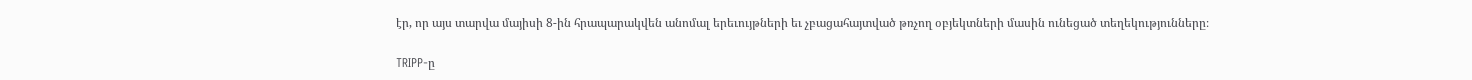էր, որ այս տարվա մայիսի 8-ին հրապարակվեն անոմալ երեւույթների եւ չբացահայտված թռչող օբյեկտների մասին ունեցած տեղեկությունները։

TRIPP-ը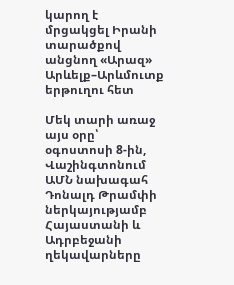կարող է մրցակցել Իրանի տարածքով անցնող «Արազ» Արևելք–Արևմուտք երթուղու հետ

Մեկ տարի առաջ այս օրը՝ օգոստոսի 8-ին, Վաշինգտոնում ԱՄՆ նախագահ Դոնալդ Թրամփի ներկայությամբ Հայաստանի և Ադրբեջանի ղեկավարները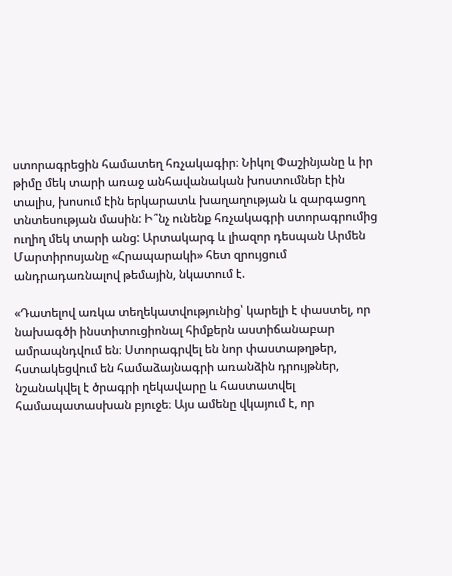ստորագրեցին համատեղ հռչակագիր։ Նիկոլ Փաշինյանը և իր թիմը մեկ տարի առաջ անհավանական խոստումներ էին տալիս, խոսում էին երկարատև խաղաղության և զարգացող տնտեսության մասին: Ի՞նչ ունենք հռչակագրի ստորագրումից ուղիղ մեկ տարի անց: Արտակարգ և լիազոր դեսպան Արմեն Մարտիրոսյանը «Հրապարակի» հետ զրույցում անդրադառնալով թեմային, նկատում է.

«Դատելով առկա տեղեկատվությունից՝ կարելի է փաստել, որ նախագծի ինստիտուցիոնալ հիմքերն աստիճանաբար ամրապնդվում են։ Ստորագրվել են նոր փաստաթղթեր, հստակեցվում են համաձայնագրի առանձին դրույթներ, նշանակվել է ծրագրի ղեկավարը և հաստատվել համապատասխան բյուջե։ Այս ամենը վկայում է, որ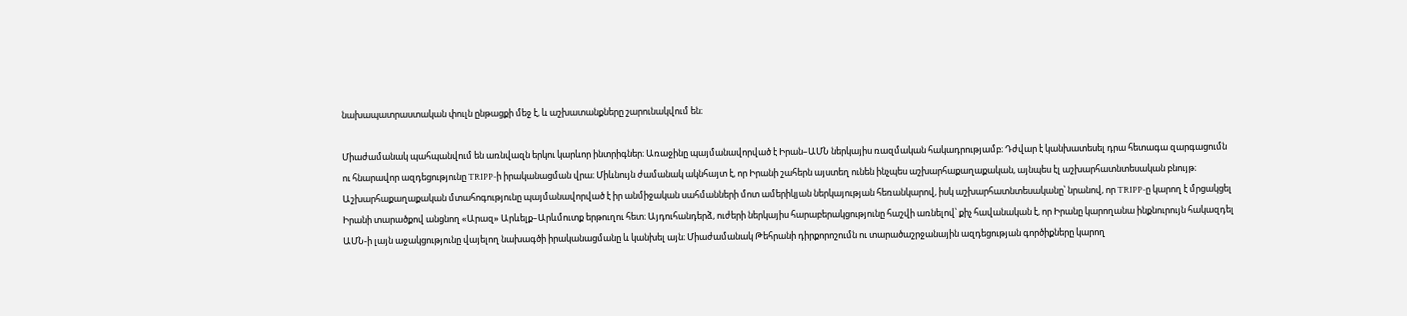նախապատրաստական փուլն ընթացքի մեջ է, և աշխատանքները շարունակվում են։

Միաժամանակ պահպանվում են առնվազն երկու կարևոր ինտրիգներ։ Առաջինը պայմանավորված է Իրան–ԱՄՆ ներկայիս ռազմական հակադրությամբ։ Դժվար է կանխատեսել դրա հետագա զարգացումն ու հնարավոր ազդեցությունը TRIPP-ի իրականացման վրա։ Միևնույն ժամանակ ակնհայտ է, որ Իրանի շահերն այստեղ ունեն ինչպես աշխարհաքաղաքական, այնպես էլ աշխարհատնտեսական բնույթ։ Աշխարհաքաղաքական մտահոգությունը պայմանավորված է իր անմիջական սահմանների մոտ ամերիկյան ներկայության հեռանկարով, իսկ աշխարհատնտեսականը՝ նրանով, որ TRIPP-ը կարող է մրցակցել Իրանի տարածքով անցնող «Արազ» Արևելք–Արևմուտք երթուղու հետ։ Այդուհանդերձ, ուժերի ներկայիս հարաբերակցությունը հաշվի առնելով՝ քիչ հավանական է, որ Իրանը կարողանա ինքնուրույն հակազդել ԱՄՆ-ի լայն աջակցությունը վայելող նախագծի իրականացմանը և կանխել այն։ Միաժամանակ Թեհրանի դիրքորոշումն ու տարածաշրջանային ազդեցության գործիքները կարող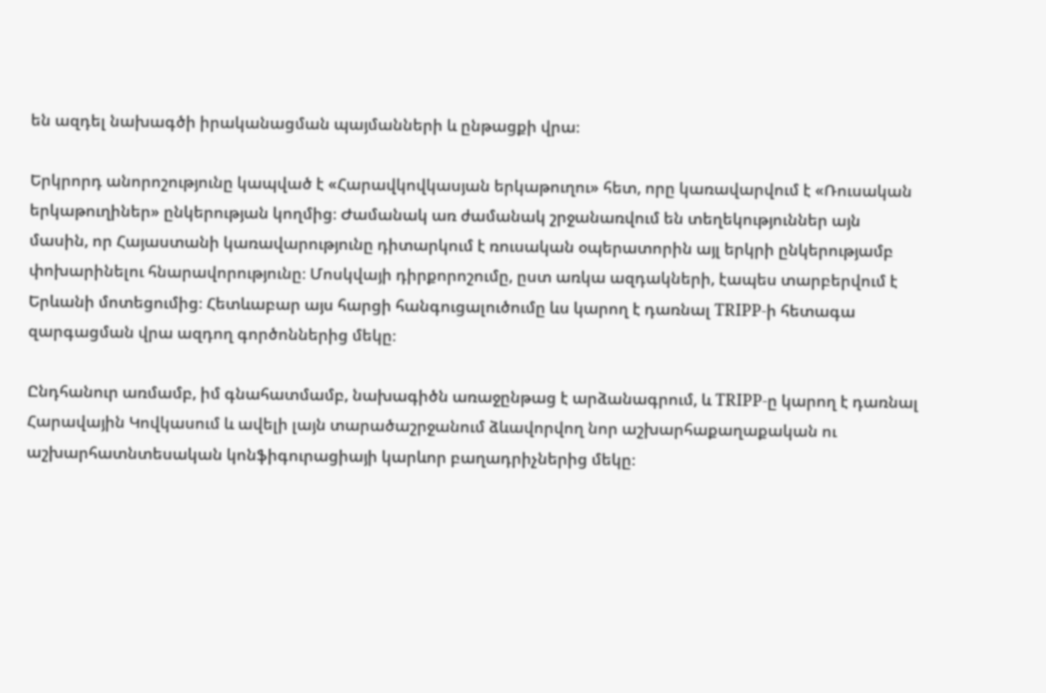են ազդել նախագծի իրականացման պայմանների և ընթացքի վրա։

Երկրորդ անորոշությունը կապված է «Հարավկովկասյան երկաթուղու» հետ, որը կառավարվում է «Ռուսական երկաթուղիներ» ընկերության կողմից։ Ժամանակ առ ժամանակ շրջանառվում են տեղեկություններ այն մասին, որ Հայաստանի կառավարությունը դիտարկում է ռուսական օպերատորին այլ երկրի ընկերությամբ փոխարինելու հնարավորությունը։ Մոսկվայի դիրքորոշումը, ըստ առկա ազդակների, էապես տարբերվում է Երևանի մոտեցումից։ Հետևաբար այս հարցի հանգուցալուծումը ևս կարող է դառնալ TRIPP-ի հետագա զարգացման վրա ազդող գործոններից մեկը։

Ընդհանուր առմամբ, իմ գնահատմամբ, նախագիծն առաջընթաց է արձանագրում, և TRIPP-ը կարող է դառնալ Հարավային Կովկասում և ավելի լայն տարածաշրջանում ձևավորվող նոր աշխարհաքաղաքական ու աշխարհատնտեսական կոնֆիգուրացիայի կարևոր բաղադրիչներից մեկը։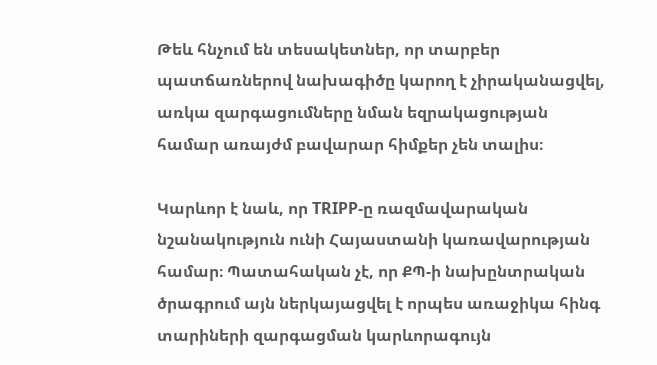Թեև հնչում են տեսակետներ, որ տարբեր պատճառներով նախագիծը կարող է չիրականացվել, առկա զարգացումները նման եզրակացության համար առայժմ բավարար հիմքեր չեն տալիս։

Կարևոր է նաև, որ TRIPP-ը ռազմավարական նշանակություն ունի Հայաստանի կառավարության համար։ Պատահական չէ, որ ՔՊ-ի նախընտրական ծրագրում այն ներկայացվել է որպես առաջիկա հինգ տարիների զարգացման կարևորագույն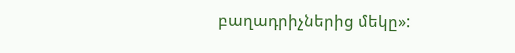բաղադրիչներից մեկը»: